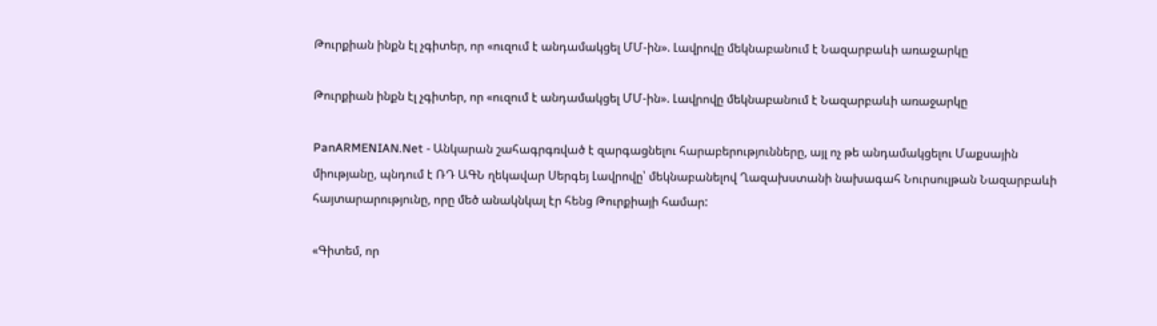Թուրքիան ինքն էլ չգիտեր, որ «ուզում է անդամակցել ՄՄ-ին». Լավրովը մեկնաբանում է Նազարբաևի առաջարկը

Թուրքիան ինքն էլ չգիտեր, որ «ուզում է անդամակցել ՄՄ-ին». Լավրովը մեկնաբանում է Նազարբաևի առաջարկը

PanARMENIAN.Net - Անկարան շահագրգռված է զարգացնելու հարաբերությունները, այլ ոչ թե անդամակցելու Մաքսային միությանը, պնդում է ՌԴ ԱԳՆ ղեկավար Սերգեյ Լավրովը՝ մեկնաբանելով Ղազախստանի նախագահ Նուրսուլթան Նազարբաևի հայտարարությունը, որը մեծ անակնկալ էր հենց Թուրքիայի համար:

«Գիտեմ, որ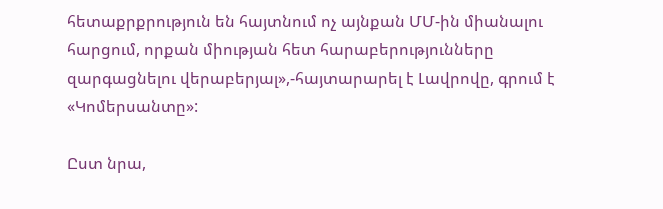հետաքրքրություն են հայտնում ոչ այնքան ՄՄ-ին միանալու հարցում, որքան միության հետ հարաբերությունները զարգացնելու վերաբերյալ»,-հայտարարել է Լավրովը, գրում է «Կոմերսանտը»:

Ըստ նրա,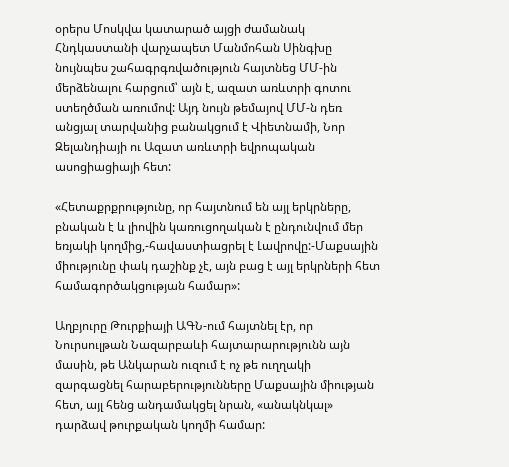օրերս Մոսկվա կատարած այցի ժամանակ Հնդկաստանի վարչապետ Մանմոհան Սինգխը նույնպես շահագրգռվածություն հայտնեց ՄՄ-ին մերձենալու հարցում՝ այն է, ազատ առևտրի գոտու ստեղծման առումով: Այդ նույն թեմայով ՄՄ-ն դեռ անցյալ տարվանից բանակցում է Վիետնամի, Նոր Զելանդիայի ու Ազատ առևտրի եվրոպական ասոցիացիայի հետ:

«Հետաքրքրությունը, որ հայտնում են այլ երկրները, բնական է և լիովին կառուցողական է ընդունվում մեր եռյակի կողմից,-հավաստիացրել է Լավրովը:-Մաքսային միությունը փակ դաշինք չէ, այն բաց է այլ երկրների հետ համագործակցության համար»:

Աղբյուրը Թուրքիայի ԱԳՆ-ում հայտնել էր, որ Նուրսուլթան Նազարբաևի հայտարարությունն այն մասին, թե Անկարան ուզում է ոչ թե ուղղակի զարգացնել հարաբերությունները Մաքսային միության հետ, այլ հենց անդամակցել նրան, «անակնկալ» դարձավ թուրքական կողմի համար: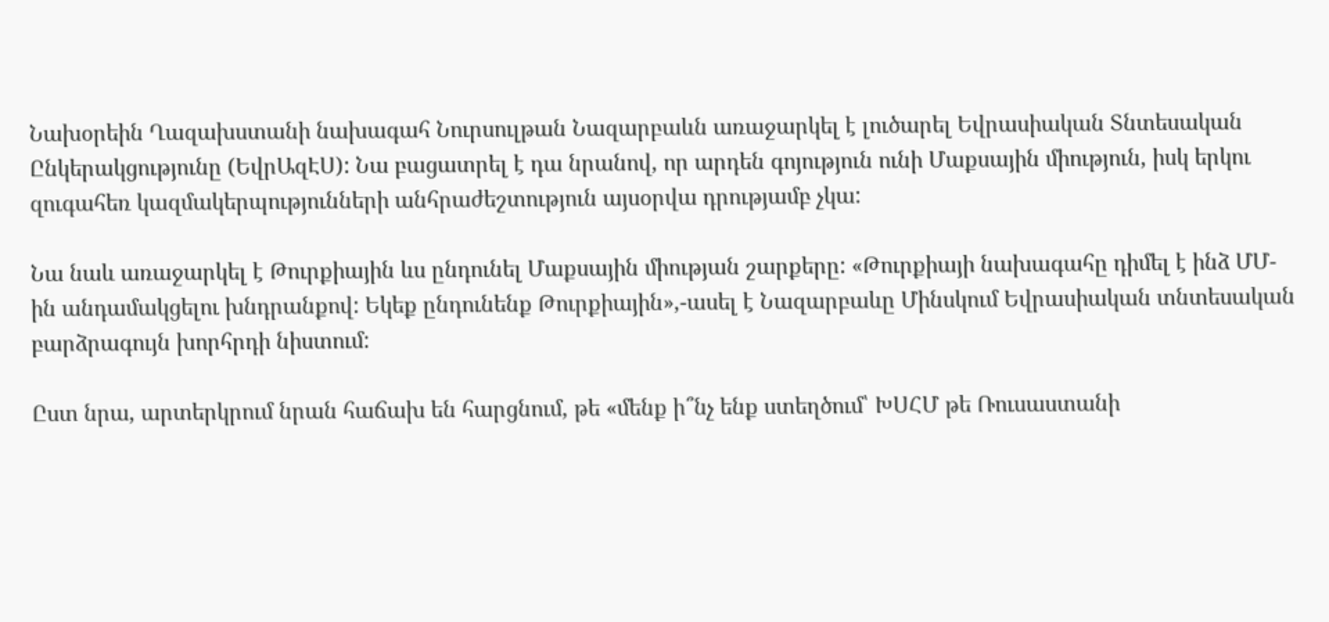Նախօրեին Ղազախստանի նախագահ Նուրսուլթան Նազարբաևն առաջարկել է լուծարել Եվրասիական Տնտեսական Ընկերակցությունը (ԵվրԱզԷՍ): Նա բացատրել է դա նրանով, որ արդեն գոյություն ունի Մաքսային միություն, իսկ երկու զուգահեռ կազմակերպությունների անհրաժեշտություն այսօրվա դրությամբ չկա:

Նա նաև առաջարկել է Թուրքիային ևս ընդունել Մաքսային միության շարքերը: «Թուրքիայի նախագահը դիմել է ինձ ՄՄ-ին անդամակցելու խնդրանքով: Եկեք ընդունենք Թուրքիային»,-ասել է Նազարբաևը Մինսկում Եվրասիական տնտեսական բարձրագույն խորհրդի նիստում:

Ըստ նրա, արտերկրում նրան հաճախ են հարցնում, թե «մենք ի՞նչ ենք ստեղծում՝ ԽՍՀՄ թե Ռուսաստանի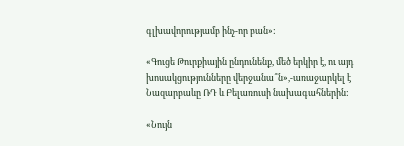գլխավորությամբ ինչ-որ բան»:

«Գուցե Թուրքիային ընդունենք, մեծ երկիր է, ու այդ խոսակցությունները վերջանա՞ն»,-առաջարկել է Նազարբաևը ՌԴ և Բելառուսի նախագահներին:

«Նույն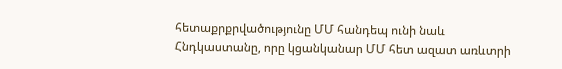հետաքրքրվածությունը ՄՄ հանդեպ ունի նաև Հնդկաստանը, որը կցանկանար ՄՄ հետ ազատ առևտրի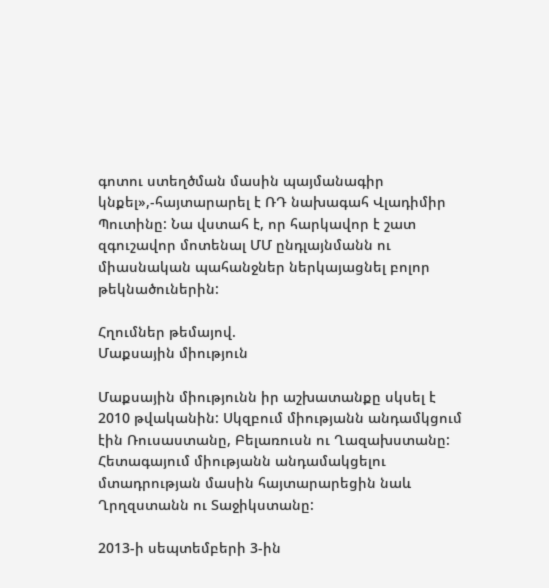գոտու ստեղծման մասին պայմանագիր կնքել»,-հայտարարել է ՌԴ նախագահ Վլադիմիր Պուտինը: Նա վստահ է, որ հարկավոր է շատ զգուշավոր մոտենալ ՄՄ ընդլայնմանն ու միասնական պահանջներ ներկայացնել բոլոր թեկնածուներին:

Հղումներ թեմայով.
Մաքսային միություն

Մաքսային միությունն իր աշխատանքը սկսել է 2010 թվականին: Սկզբում միությանն անդամկցում էին Ռուսաստանը, Բելառուսն ու Ղազախստանը: Հետագայում միությանն անդամակցելու մտադրության մասին հայտարարեցին նաև Ղրղզստանն ու Տաջիկստանը:

2013-ի սեպտեմբերի 3-ին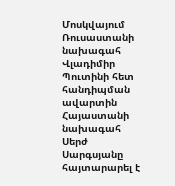Մոսկվայում Ռուսաստանի նախագահ Վլադիմիր Պուտինի հետ հանդիպման ավարտին Հայաստանի նախագահ Սերժ Սարգսյանը հայտարարել է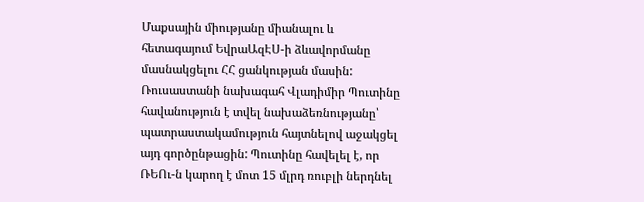Մաքսային միությանը միանալու և հետագայում ԵվրաԱզԷՍ-ի ձևավորմանը մասնակցելու ՀՀ ցանկության մասին: Ռուսաստանի նախագահ Վլադիմիր Պուտինը հավանություն է տվել նախաձեռնությանը՝ պատրաստակամություն հայտնելով աջակցել այդ գործընթացին: Պուտինը հավելել է, որ ՌԵՈւ-ն կարող է մոտ 15 մլրդ ռուբլի ներդնել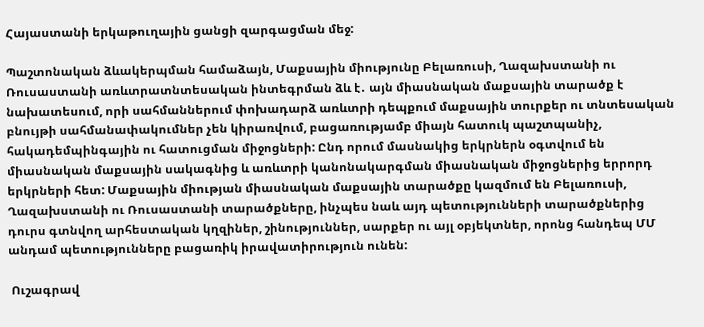Հայաստանի երկաթուղային ցանցի զարգացման մեջ:

Պաշտոնական ձևակերպման համաձայն, Մաքսային միությունը Բելառուսի, Ղազախստանի ու Ռուսաստանի առևտրատնտեսական ինտեգրման ձև է․ այն միասնական մաքսային տարածք է նախատեսում, որի սահմաններում փոխադարձ առևտրի դեպքում մաքսային տուրքեր ու տնտեսական բնույթի սահմանափակումներ չեն կիրառվում, բացառությամբ միայն հատուկ պաշտպանիչ, հակադեմպինգային ու հատուցման միջոցների: Ընդ որում մասնակից երկրներն օգտվում են միասնական մաքսային սակագնից և առևտրի կանոնակարգման միասնական միջոցներից երրորդ երկրների հետ: Մաքսային միության միասնական մաքսային տարածքը կազմում են Բելառուսի, Ղազախստանի ու Ռուսաստանի տարածքները, ինչպես նաև այդ պետությունների տարածքներից դուրս գտնվող արհեստական կղզիներ, շինություններ, սարքեր ու այլ օբյեկտներ, որոնց հանդեպ ՄՄ անդամ պետությունները բացառիկ իրավատիրություն ունեն:

 Ուշագրավ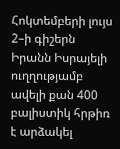Հոկտեմբերի լույս 2–ի գիշերն Իրանն Իսրայելի ուղղությամբ ավելի քան 400 բալիստիկ հրթիռ է արձակել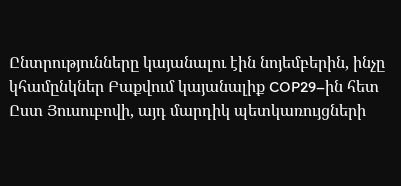Ընտրությունները կայանալու էին նոյեմբերին, ինչը կհամընկներ Բաքվում կայանալիք COP29–ին հետ
Ըստ Յուսուբովի, այդ մարդիկ պետկառույցների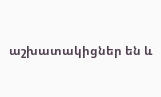աշխատակիցներ են և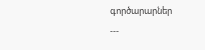գործարարներ
---